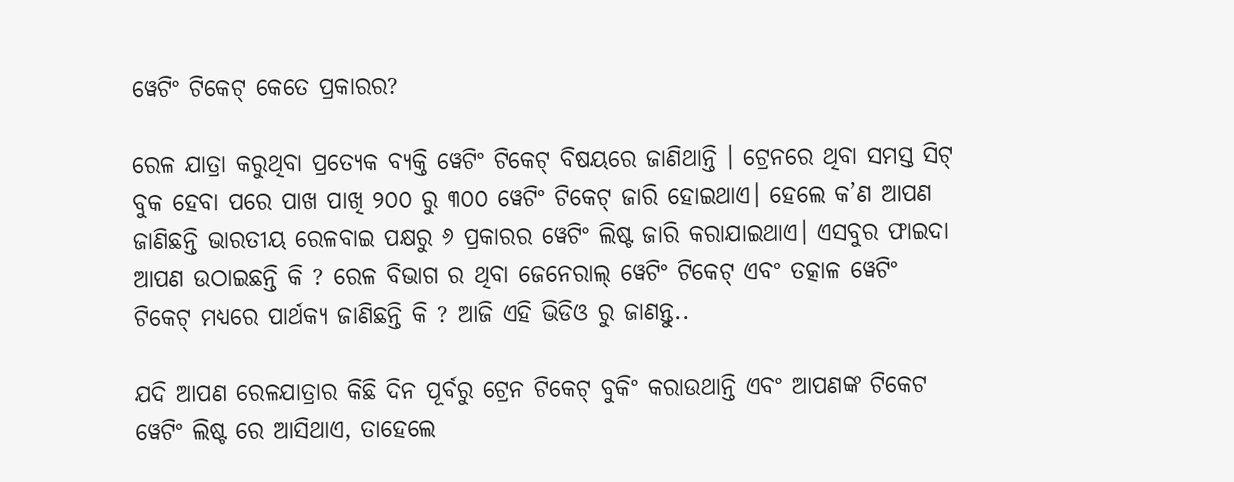ୱେଟିଂ ଟିକେଟ୍ କେତେ ପ୍ରକାରର?

ରେଳ ଯାତ୍ରା କରୁଥିବା ପ୍ରତ୍ୟେକ ବ୍ୟକ୍ତି ୱେଟିଂ ଟିକେଟ୍ ବିଷୟରେ ଜାଣିଥାନ୍ତି । ଟ୍ରେନରେ ଥିବା ସମସ୍ତ ସିଟ୍ ବୁକ ହେବା ପରେ ପାଖ ପାଖି ୨୦୦ ରୁ ୩୦୦ ୱେଟିଂ ଟିକେଟ୍ ଜାରି ହୋଇଥାଏ। ହେଲେ କ’ଣ ଆପଣ ଜାଣିଛନ୍ତି ଭାରତୀୟ ରେଳବାଇ ପକ୍ଷରୁ ୬ ପ୍ରକାରର ୱେଟିଂ ଲିଷ୍ଟ ଜାରି କରାଯାଇଥାଏ। ଏସବୁର ଫାଇଦା ଆପଣ ଉଠାଇଛନ୍ତି କି ? ରେଳ ବିଭାଗ ର ଥିବା ଜେନେରାଲ୍ ୱେଟିଂ ଟିକେଟ୍ ଏବଂ ତତ୍କାଳ ୱେଟିଂ ଟିକେଟ୍ ମଧ୍ୟରେ ପାର୍ଥକ୍ୟ ଜାଣିଛନ୍ତି କି ? ଆଜି ଏହି ଭିଡିଓ ରୁ ଜାଣନ୍ତୁ..

ଯଦି ଆପଣ ରେଳଯାତ୍ରାର କିଛି ଦିନ ପୂର୍ବରୁ ଟ୍ରେନ ଟିକେଟ୍ ବୁକିଂ କରାଉଥାନ୍ତି ଏବଂ ଆପଣଙ୍କ ଟିକେଟ ୱେଟିଂ ଲିଷ୍ଟ ରେ ଆସିଥାଏ, ତାହେଲେ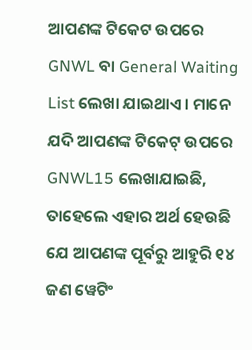ଆପଣଙ୍କ ଟିକେଟ ଉପରେ GNWL ବା General Waiting List ଲେଖା ଯାଇଥାଏ। ମାନେ ଯଦି ଆପଣଙ୍କ ଟିକେଟ୍ ଉପରେ GNWL15 ଲେଖାଯାଇଛି, ତାହେଲେ ଏହାର ଅର୍ଥ ହେଉଛି ଯେ ଆପଣଙ୍କ ପୂର୍ବରୁ ଆହୁରି ୧୪ ଜଣ ୱେଟିଂ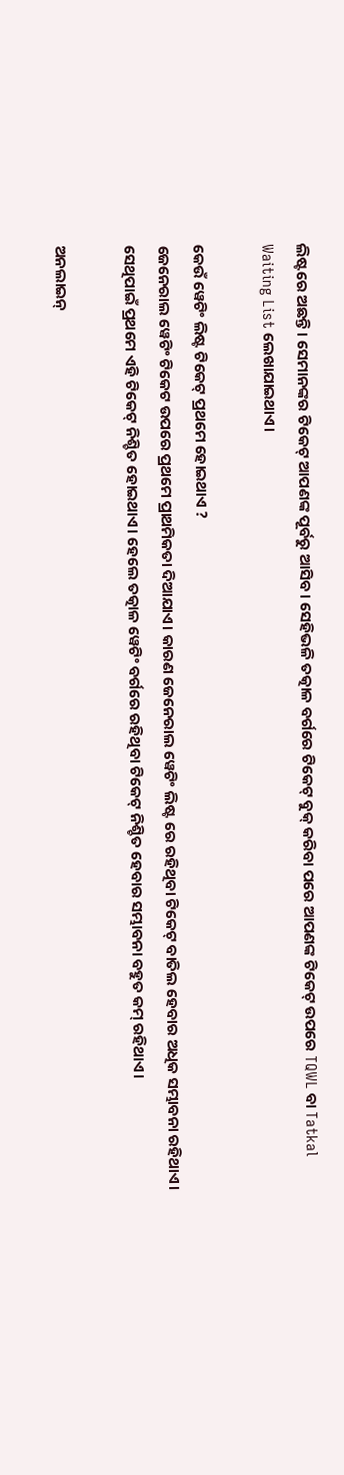ଲିଷ୍ଟରେ ଅଛନ୍ତି। ସେମାନଙ୍କର ଟିକେଟ୍ ଆପଣଙ୍କ ପୂର୍ବରୁ ଆସିବ। ସେହିଭଳି ତତ୍କାଳ ବର୍ଗରେ ଟିକେଟ୍ ବୁକ୍ କରିବା ପରେ ଆପଣଙ୍କ ଟିକେଟ୍ ଉପରେ TQWL ବା Tatkal Waiting List ଲେଖାଯାଇଥାଏ।

କେଉଁ ୱେଟିଂ ଲିଷ୍ଟ ଟିକେଟ୍ ପ୍ରଥମେ ହୋଇଥାଏ ?
ଜେନେରାଲ ୱେଟିଂ ଟିକେଟ ଉପରେ ପ୍ରଥମେ ପ୍ରାଥମିକତା ଦିଆଯାଏ। କାରଣ ଜେନେରାଲ ୱେଟିଂ ଲିଷ୍ଟ ରେ ରହିଥିବା ଟିକେଟ୍ ବାତିଲ ହେବାର ଅଧିକ ସମ୍ଭାବନା ରହିଥାଏ। ସେଥିପାଇଁ ପ୍ରଥମେ ଏହି ଟିକେଟ୍ ନିଶ୍ଚିତ ହୋଇଥାଏ। ହେଲେ ତତ୍କାଳ ୱେଟିଂ ବର୍ଗରେ ରହିଥିବା ଟିକେଟ୍ ନିଶ୍ଚିତ ହେବାର ସମ୍ଭାବନା ବହୁତ କମ୍ ରହିଥାଏ।

ଅନଲାଇନ୍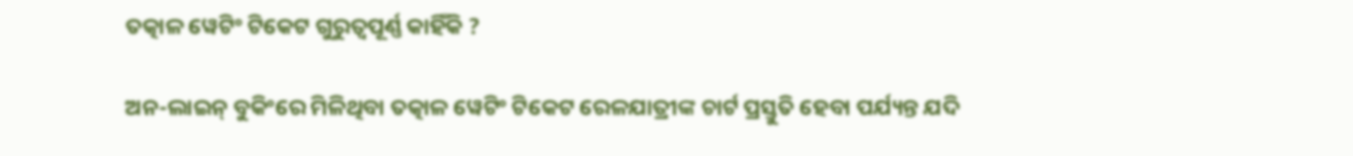ତତ୍କାଳ ୱେଟିଂ ଟିକେଟ ଗୁରୁତ୍ୱପୂର୍ଣ୍ଣ କାହିଁକି ?

ଅନ-ଲାଇନ୍ ବୁକିଂରେ ମିଳିଥିବା ତତ୍କାଳ ୱେଟିଂ ଟିକେଟ ରେଳଯାତ୍ରୀଙ୍କ ଚାର୍ଟ ପ୍ରସ୍ତୁତି ହେବା ପର୍ଯ୍ୟନ୍ତ ଯଦି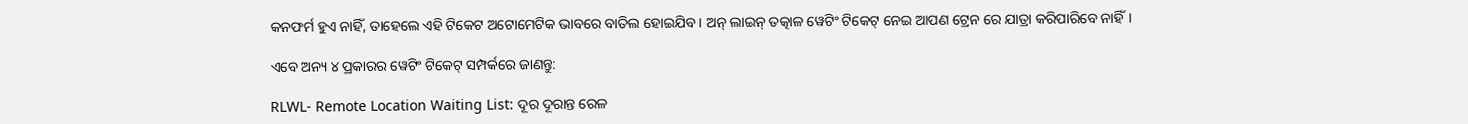କନଫର୍ମ ହୁଏ ନାହିଁ, ତାହେଲେ ଏହି ଟିକେଟ ଅଟୋମେଟିକ ଭାବରେ ବାତିଲ ହୋଇଯିବ। ଅନ୍ ଲାଇନ୍ ତତ୍କାଳ ୱେଟିଂ ଟିକେଟ୍ ନେଇ ଆପଣ ଟ୍ରେନ ରେ ଯାତ୍ରା କରିପାରିବେ ନାହିଁ।

ଏବେ ଅନ୍ୟ ୪ ପ୍ରକାରର ୱେଟିଂ ଟିକେଟ୍ ସମ୍ପର୍କରେ ଜାଣନ୍ତୁ:

RLWL- Remote Location Waiting List: ଦୂର ଦୂରାନ୍ତ ରେଳ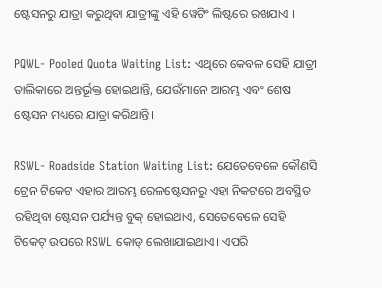ଷ୍ଟେସନରୁ ଯାତ୍ରା କରୁଥିବା ଯାତ୍ରୀଙ୍କୁ ଏହି ୱେଟିଂ ଲିଷ୍ଟରେ ରଖଯାଏ ।

PQWL- Pooled Quota Waiting List: ଏଥିରେ କେବଳ ସେହି ଯାତ୍ରୀ ତାଲିକାରେ ଅନ୍ତର୍ଭୂକ୍ତ ହୋଇଥାନ୍ତି, ଯେଉଁମାନେ ଆରମ୍ଭ ଏବଂ ଶେଷ ଷ୍ଟେସନ ମଧ୍ୟରେ ଯାତ୍ରା କରିଥାନ୍ତି।

RSWL- Roadside Station Waiting List: ଯେତେବେଳେ କୌଣସି ଟ୍ରେନ ଟିକେଟ ଏହାର ଆରମ୍ଭ ରେଳଷ୍ଟେସନରୁ ଏହା ନିକଟରେ ଅବସ୍ଥିତ ରହିଥିବା ଷ୍ଟେସନ ପର୍ଯ୍ୟନ୍ତ ବୁକ୍ ହୋଇଥାଏ, ସେତେବେଳେ ସେହି ଟିକେଟ୍ ଉପରେ RSWL କୋଡ୍ ଲେଖାଯାଇଥାଏ। ଏପରି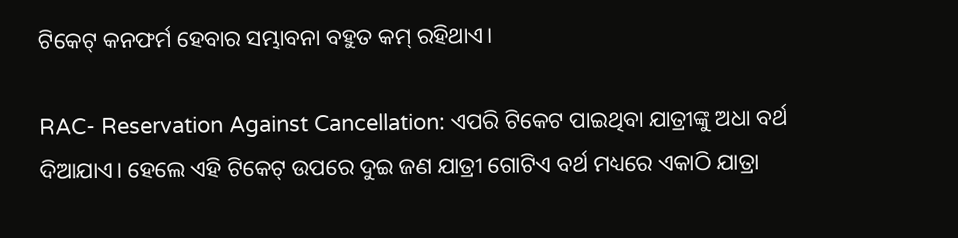ଟିକେଟ୍ କନଫର୍ମ ହେବାର ସମ୍ଭାବନା ବହୁତ କମ୍ ରହିଥାଏ।

RAC- Reservation Against Cancellation: ଏପରି ଟିକେଟ ପାଇଥିବା ଯାତ୍ରୀଙ୍କୁ ଅଧା ବର୍ଥ ଦିଆଯାଏ। ହେଲେ ଏହି ଟିକେଟ୍ ଉପରେ ଦୁଇ ଜଣ ଯାତ୍ରୀ ଗୋଟିଏ ବର୍ଥ ମଧ୍ୟରେ ଏକାଠି ଯାତ୍ରା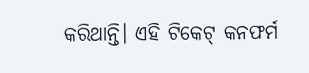କରିଥାନ୍ତି। ଏହି ଟିକେଟ୍ କନଫର୍ମ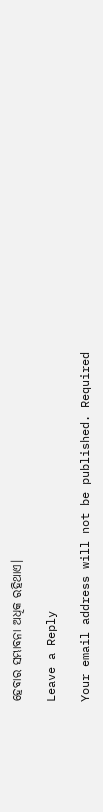ହେବାର ସମ୍ଭାବନା ଅଧିକ ରହିଥାଏ।

Leave a Reply

Your email address will not be published. Required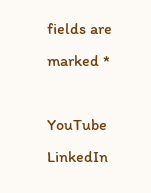fields are marked *

YouTube
LinkedIn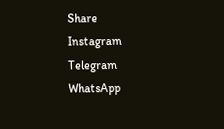Share
Instagram
Telegram
WhatsApp